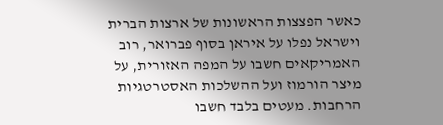כאשר הפצצות הראשונות של ארצות הברית וישראל נפלו על איראן בסוף פברואר, רוב האמריקאים חשבו על המפה האזורית, על מיצר הורמוז ועל ההשלכות האסטרטגיות הרחבות. מעטים בלבד חשבו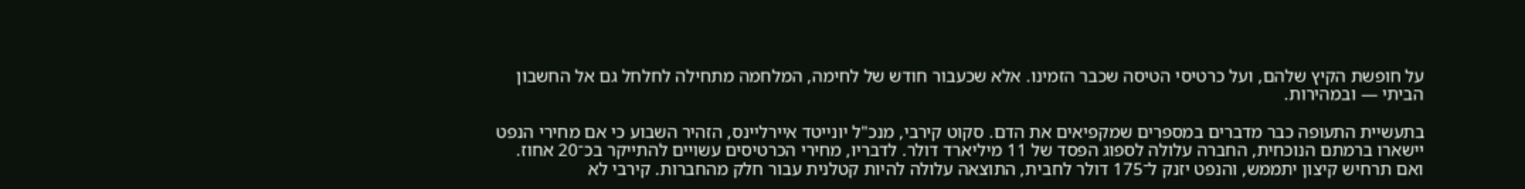על חופשת הקיץ שלהם, ועל כרטיסי הטיסה שכבר הזמינו. אלא שכעבור חודש של לחימה, המלחמה מתחילה לחלחל גם אל החשבון הביתי — ובמהירות.

בתעשיית התעופה כבר מדברים במספרים שמקפיאים את הדם. סקוט קירבי, מנכ"ל יונייטד איירליינס, הזהיר השבוע כי אם מחירי הנפט יישארו ברמתם הנוכחית, החברה עלולה לספוג הפסד של 11 מיליארד דולר. לדבריו, מחירי הכרטיסים עשויים להתייקר בכ־20 אחוז. ואם תרחיש קיצון יתממש, והנפט יזנק ל־175 דולר לחבית, התוצאה עלולה להיות קטלנית עבור חלק מהחברות. קירבי לא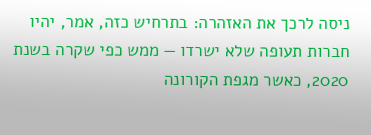ניסה לרכך את האזהרה: בתרחיש כזה, אמר, יהיו חברות תעופה שלא ישרדו — ממש כפי שקרה בשנת 2020, כאשר מגפת הקורונה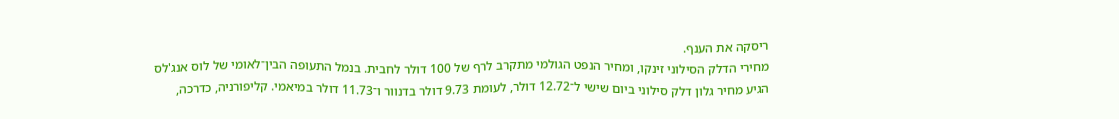ריסקה את הענף.
מחירי הדלק הסילוני זינקו, ומחיר הנפט הגולמי מתקרב לרף של 100 דולר לחבית. בנמל התעופה הבין־לאומי של לוס אנג'לס הגיע מחיר גלון דלק סילוני ביום שישי ל־12.72 דולר, לעומת 9.73 דולר בדנוור ו־11.73 דולר במיאמי. קליפורניה, כדרכה,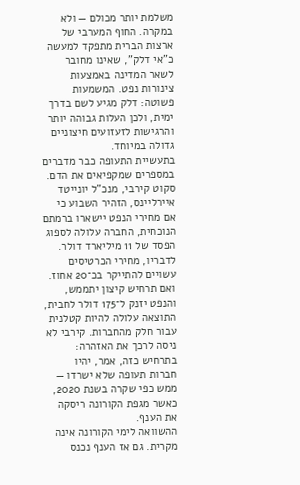משלמת יותר מכולם — ולא במקרה. החוף המערבי של ארצות הברית מתפקד למעשה כ"אי דלק", שאינו מחובר לשאר המדינה באמצעות צינורות נפט. המשמעות פשוטה: דלק מגיע לשם בדרך ימית, ולכן העלות גבוהה יותר והרגישות לזעזועים חיצוניים גדולה במיוחד.
בתעשיית התעופה כבר מדברים במספרים שמקפיאים את הדם. סקוט קירבי, מנכ"ל יונייטד איירליינס, הזהיר השבוע כי אם מחירי הנפט יישארו ברמתם הנוכחית, החברה עלולה לספוג הפסד של 11 מיליארד דולר. לדבריו, מחירי הכרטיסים עשויים להתייקר בכ־20 אחוז. ואם תרחיש קיצון יתממש, והנפט יזנק ל־175 דולר לחבית, התוצאה עלולה להיות קטלנית עבור חלק מהחברות. קירבי לא ניסה לרכך את האזהרה: בתרחיש כזה, אמר, יהיו חברות תעופה שלא ישרדו — ממש כפי שקרה בשנת 2020, כאשר מגפת הקורונה ריסקה את הענף.
ההשוואה לימי הקורונה אינה מקרית. גם אז הענף נכנס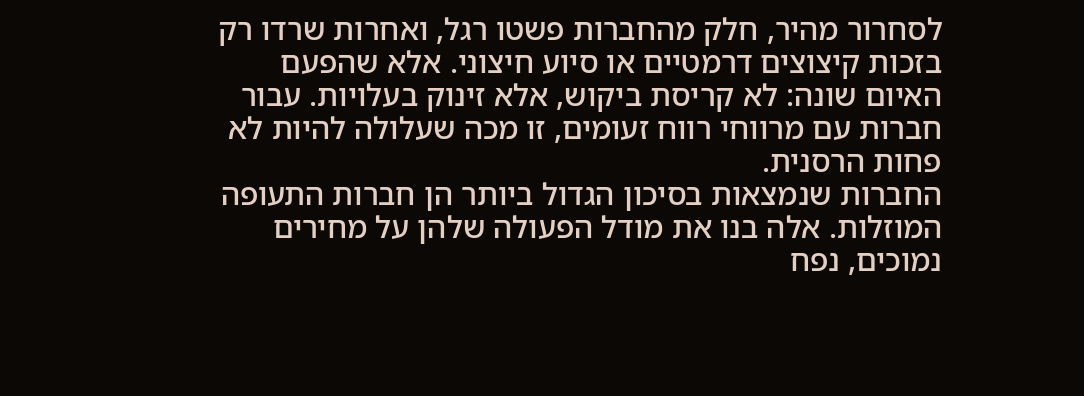לסחרור מהיר, חלק מהחברות פשטו רגל, ואחרות שרדו רק בזכות קיצוצים דרמטיים או סיוע חיצוני. אלא שהפעם האיום שונה: לא קריסת ביקוש, אלא זינוק בעלויות. עבור חברות עם מרווחי רווח זעומים, זו מכה שעלולה להיות לא פחות הרסנית.
החברות שנמצאות בסיכון הגדול ביותר הן חברות התעופה המוזלות. אלה בנו את מודל הפעולה שלהן על מחירים נמוכים, נפח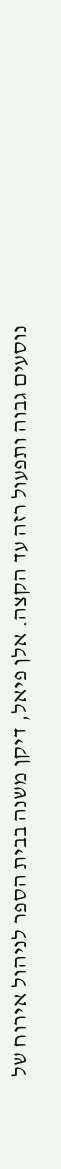נוסעים גבוה ותפעול רזה עד הקצה. אלן פיאל, דיקן משנה בבית הספר לניהול אירוח של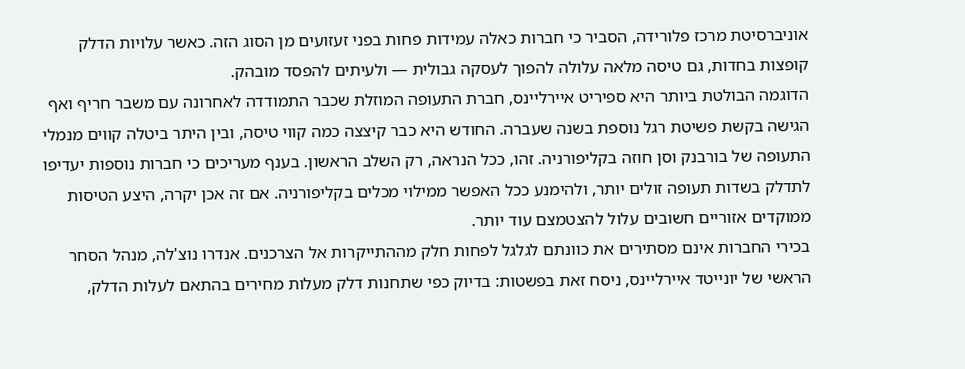אוניברסיטת מרכז פלורידה, הסביר כי חברות כאלה עמידות פחות בפני זעזועים מן הסוג הזה. כאשר עלויות הדלק קופצות בחדות, גם טיסה מלאה עלולה להפוך לעסקה גבולית — ולעיתים להפסד מובהק.
הדוגמה הבולטת ביותר היא ספיריט איירליינס, חברת התעופה המוזלת שכבר התמודדה לאחרונה עם משבר חריף ואף הגישה בקשת פשיטת רגל נוספת בשנה שעברה. החודש היא כבר קיצצה כמה קווי טיסה, ובין היתר ביטלה קווים מנמלי התעופה של בורבנק וסן חוזה בקליפורניה. זהו, ככל הנראה, רק השלב הראשון. בענף מעריכים כי חברות נוספות יעדיפו לתדלק בשדות תעופה זולים יותר, ולהימנע ככל האפשר ממילוי מכלים בקליפורניה. אם זה אכן יקרה, היצע הטיסות ממוקדים אזוריים חשובים עלול להצטמצם עוד יותר.
בכירי החברות אינם מסתירים את כוונתם לגלגל לפחות חלק מההתייקרות אל הצרכנים. אנדרו נוצ'לה, מנהל הסחר הראשי של יונייטד איירליינס, ניסח זאת בפשטות: בדיוק כפי שתחנות דלק מעלות מחירים בהתאם לעלות הדלק,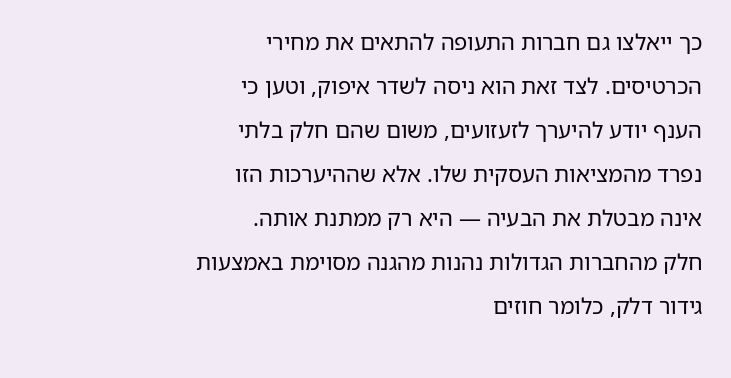כך ייאלצו גם חברות התעופה להתאים את מחירי הכרטיסים. לצד זאת הוא ניסה לשדר איפוק, וטען כי הענף יודע להיערך לזעזועים, משום שהם חלק בלתי נפרד מהמציאות העסקית שלו. אלא שההיערכות הזו אינה מבטלת את הבעיה — היא רק ממתנת אותה.
חלק מהחברות הגדולות נהנות מהגנה מסוימת באמצעות גידור דלק, כלומר חוזים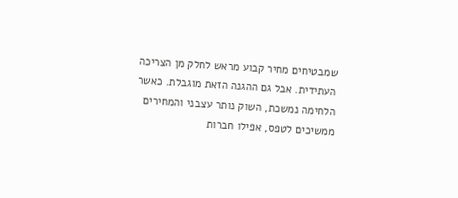שמבטיחים מחיר קבוע מראש לחלק מן הצריכה העתידית. אבל גם ההגנה הזאת מוגבלת. כאשר הלחימה נמשכת, השוק נותר עצבני והמחירים ממשיכים לטפס, אפילו חברות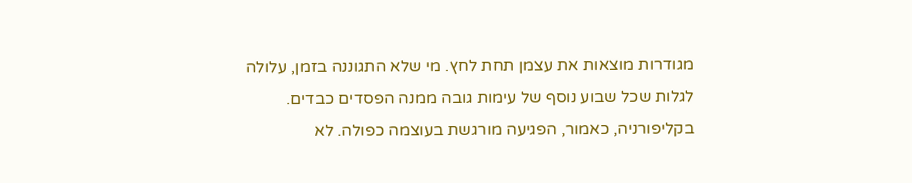מגודרות מוצאות את עצמן תחת לחץ. מי שלא התגוננה בזמן, עלולה לגלות שכל שבוע נוסף של עימות גובה ממנה הפסדים כבדים.
בקליפורניה, כאמור, הפגיעה מורגשת בעוצמה כפולה. לא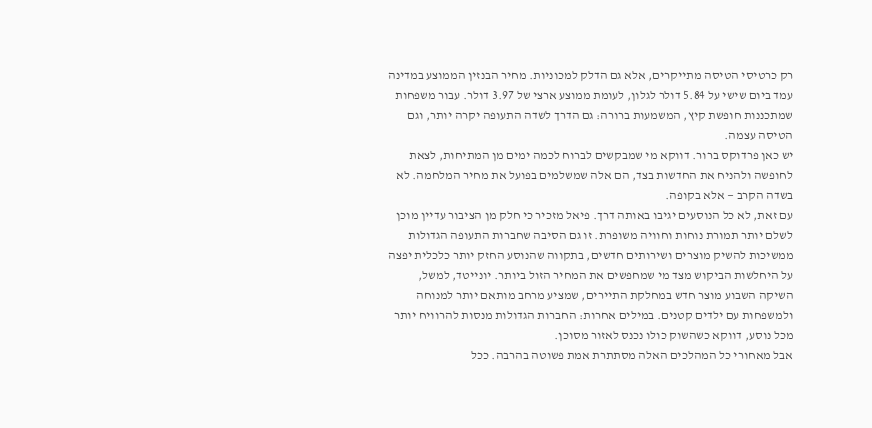רק כרטיסי הטיסה מתייקרים, אלא גם הדלק למכוניות. מחיר הבנזין הממוצע במדינה עמד ביום שישי על 5.84 דולר לגלון, לעומת ממוצע ארצי של 3.97 דולר. עבור משפחות שמתכננות חופשת קיץ, המשמעות ברורה: גם הדרך לשדה התעופה יקרה יותר, וגם הטיסה עצמה.
יש כאן פרדוקס ברור. דווקא מי שמבקשים לברוח לכמה ימים מן המתיחות, לצאת לחופשה ולהניח את החדשות בצד, הם אלה שמשלמים בפועל את מחיר המלחמה. לא בשדה הקרב — אלא בקופה.
עם זאת, לא כל הנוסעים יגיבו באותה דרך. פיאל מזכיר כי חלק מן הציבור עדיין מוכן לשלם יותר תמורת נוחות וחוויה משופרת. זו גם הסיבה שחברות התעופה הגדולות ממשיכות להשיק מוצרים ושירותים חדשים, בתקווה שהנוסע החזק יותר כלכלית יפצה על היחלשות הביקוש מצד מי שמחפשים את המחיר הזול ביותר. יונייטד, למשל, השיקה השבוע מוצר חדש במחלקת התיירים, שמציע מרחב מותאם יותר למנוחה ולמשפחות עם ילדים קטנים. במילים אחרות: החברות הגדולות מנסות להרוויח יותר מכל נוסע, דווקא כשהשוק כולו נכנס לאזור מסוכן.
אבל מאחורי כל המהלכים האלה מסתתרת אמת פשוטה בהרבה. ככל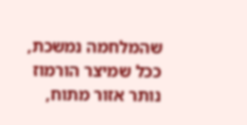שהמלחמה נמשכת, ככל שמיצר הורמוז נותר אזור מתוח,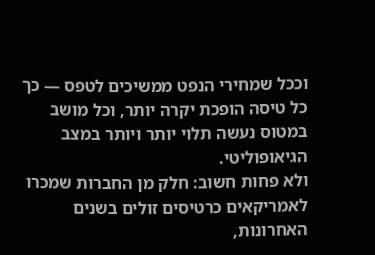וככל שמחירי הנפט ממשיכים לטפס — כך כל טיסה הופכת יקרה יותר, וכל מושב במטוס נעשה תלוי יותר ויותר במצב הגיאופוליטי.
ולא פחות חשוב: חלק מן החברות שמכרו לאמריקאים כרטיסים זולים בשנים האחרונות,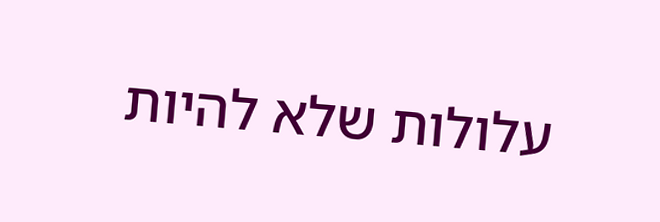עלולות שלא להיות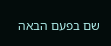שם בפעם הבאה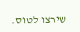שירצו לטוס.